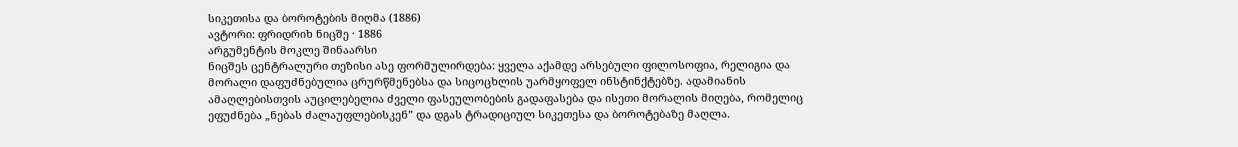სიკეთისა და ბოროტების მიღმა (1886)
ავტორი: ფრიდრიხ ნიცშე · 1886
არგუმენტის მოკლე შინაარსი
ნიცშეს ცენტრალური თეზისი ასე ფორმულირდება: ყველა აქამდე არსებული ფილოსოფია, რელიგია და მორალი დაფუძნებულია ცრურწმენებსა და სიცოცხლის უარმყოფელ ინსტინქტებზე. ადამიანის ამაღლებისთვის აუცილებელია ძველი ფასეულობების გადაფასება და ისეთი მორალის მიღება, რომელიც ეფუძნება „ნებას ძალაუფლებისკენ” და დგას ტრადიციულ სიკეთესა და ბოროტებაზე მაღლა.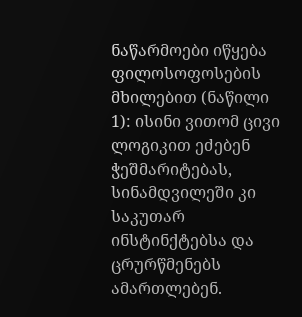ნაწარმოები იწყება ფილოსოფოსების მხილებით (ნაწილი 1): ისინი ვითომ ცივი ლოგიკით ეძებენ ჭეშმარიტებას, სინამდვილეში კი საკუთარ ინსტინქტებსა და ცრურწმენებს ამართლებენ.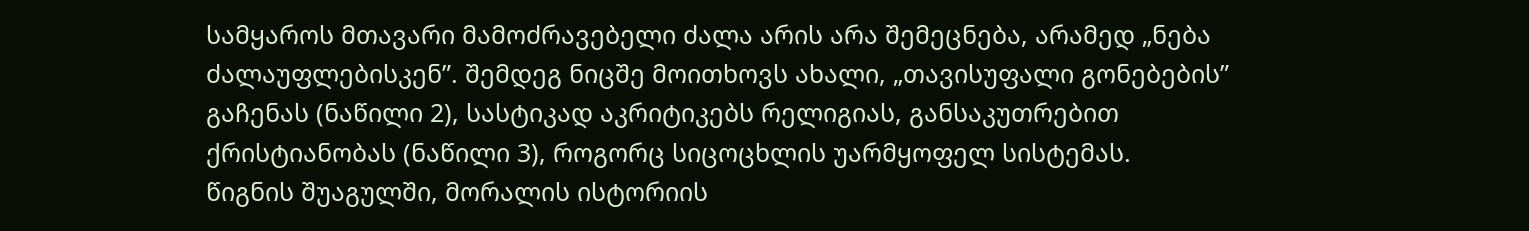სამყაროს მთავარი მამოძრავებელი ძალა არის არა შემეცნება, არამედ „ნება ძალაუფლებისკენ”. შემდეგ ნიცშე მოითხოვს ახალი, „თავისუფალი გონებების” გაჩენას (ნაწილი 2), სასტიკად აკრიტიკებს რელიგიას, განსაკუთრებით ქრისტიანობას (ნაწილი 3), როგორც სიცოცხლის უარმყოფელ სისტემას.
წიგნის შუაგულში, მორალის ისტორიის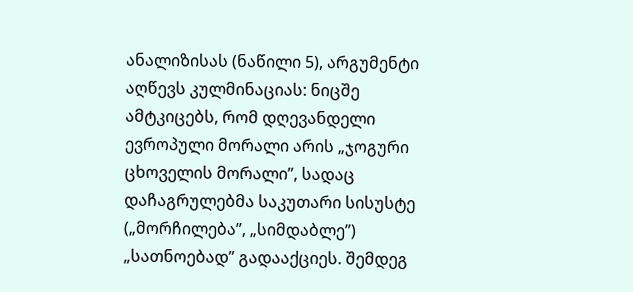ანალიზისას (ნაწილი 5), არგუმენტი აღწევს კულმინაციას: ნიცშე ამტკიცებს, რომ დღევანდელი ევროპული მორალი არის „ჯოგური ცხოველის მორალი”, სადაც დაჩაგრულებმა საკუთარი სისუსტე („მორჩილება”, „სიმდაბლე”) „სათნოებად” გადააქციეს. შემდეგ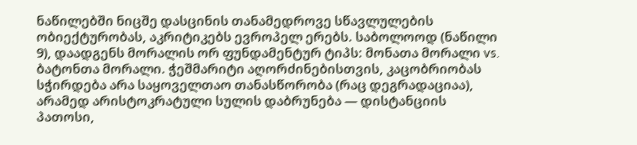ნაწილებში ნიცშე დასცინის თანამედროვე სწავლულების ობიექტურობას, აკრიტიკებს ევროპელ ერებს. საბოლოოდ (ნაწილი 9), დაადგენს მორალის ორ ფუნდამენტურ ტიპს: მონათა მორალი vs. ბატონთა მორალი. ჭეშმარიტი აღორძინებისთვის, კაცობრიობას სჭირდება არა საყოველთაო თანასწორობა (რაც დეგრადაციაა), არამედ არისტოკრატული სულის დაბრუნება — დისტანციის პათოსი,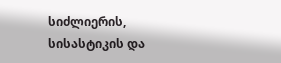სიძლიერის, სისასტიკის და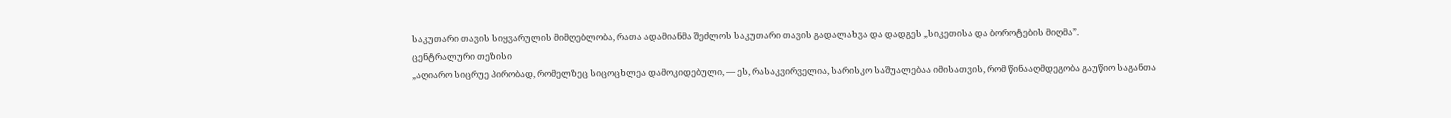საკუთარი თავის სიყვარულის მიმღებლობა, რათა ადამიანმა შეძლოს საკუთარი თავის გადალახვა და დადგეს „სიკეთისა და ბოროტების მიღმა”.
ცენტრალური თეზისი
„აღიარო სიცრუე პირობად, რომელზეც სიცოცხლეა დამოკიდებული, — ეს, რასაკვირველია, სარისკო საშუალებაა იმისათვის, რომ წინააღმდეგობა გაუწიო საგანთა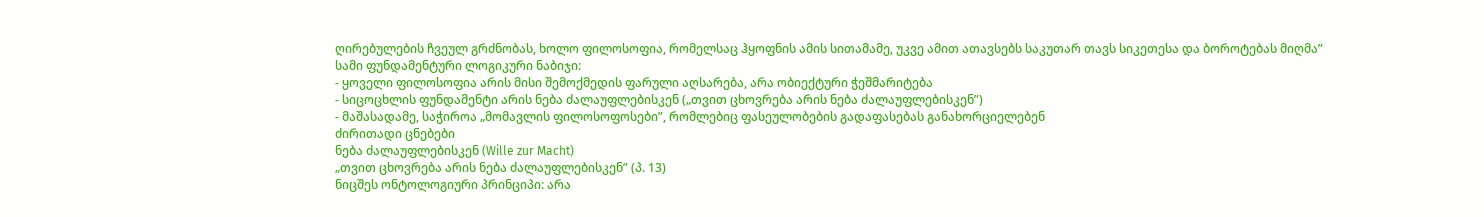ღირებულების ჩვეულ გრძნობას, ხოლო ფილოსოფია, რომელსაც ჰყოფნის ამის სითამამე, უკვე ამით ათავსებს საკუთარ თავს სიკეთესა და ბოროტებას მიღმა”
სამი ფუნდამენტური ლოგიკური ნაბიჯი:
- ყოველი ფილოსოფია არის მისი შემოქმედის ფარული აღსარება, არა ობიექტური ჭეშმარიტება
- სიცოცხლის ფუნდამენტი არის ნება ძალაუფლებისკენ („თვით ცხოვრება არის ნება ძალაუფლებისკენ”)
- მაშასადამე, საჭიროა „მომავლის ფილოსოფოსები”, რომლებიც ფასეულობების გადაფასებას განახორციელებენ
ძირითადი ცნებები
ნება ძალაუფლებისკენ (Wille zur Macht)
„თვით ცხოვრება არის ნება ძალაუფლებისკენ” (პ. 13)
ნიცშეს ონტოლოგიური პრინციპი: არა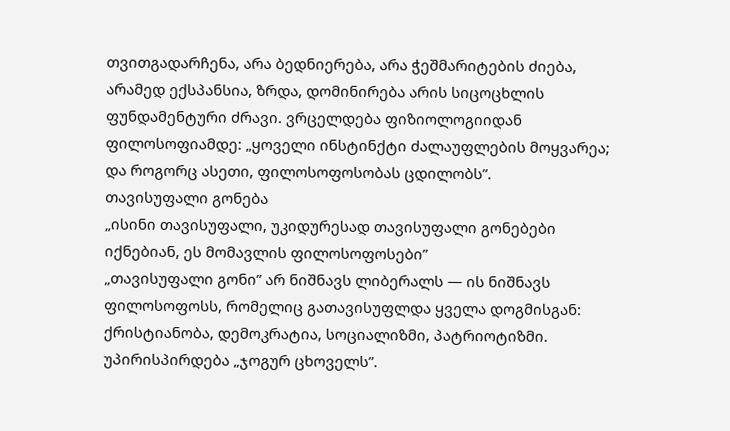თვითგადარჩენა, არა ბედნიერება, არა ჭეშმარიტების ძიება, არამედ ექსპანსია, ზრდა, დომინირება არის სიცოცხლის ფუნდამენტური ძრავი. ვრცელდება ფიზიოლოგიიდან ფილოსოფიამდე: „ყოველი ინსტინქტი ძალაუფლების მოყვარეა; და როგორც ასეთი, ფილოსოფოსობას ცდილობს”.
თავისუფალი გონება
„ისინი თავისუფალი, უკიდურესად თავისუფალი გონებები იქნებიან, ეს მომავლის ფილოსოფოსები”
„თავისუფალი გონი” არ ნიშნავს ლიბერალს — ის ნიშნავს ფილოსოფოსს, რომელიც გათავისუფლდა ყველა დოგმისგან: ქრისტიანობა, დემოკრატია, სოციალიზმი, პატრიოტიზმი. უპირისპირდება „ჯოგურ ცხოველს”.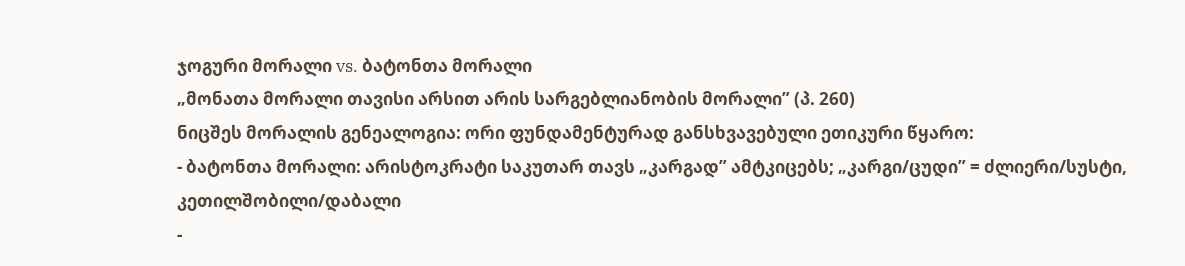ჯოგური მორალი vs. ბატონთა მორალი
„მონათა მორალი თავისი არსით არის სარგებლიანობის მორალი” (პ. 260)
ნიცშეს მორალის გენეალოგია: ორი ფუნდამენტურად განსხვავებული ეთიკური წყარო:
- ბატონთა მორალი: არისტოკრატი საკუთარ თავს „კარგად” ამტკიცებს; „კარგი/ცუდი” = ძლიერი/სუსტი, კეთილშობილი/დაბალი
-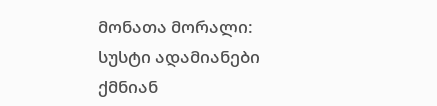მონათა მორალი: სუსტი ადამიანები ქმნიან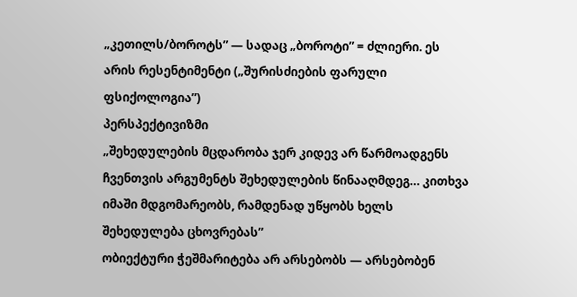„კეთილს/ბოროტს” — სადაც „ბოროტი” = ძლიერი. ეს არის რესენტიმენტი („შურისძიების ფარული ფსიქოლოგია”)
პერსპექტივიზმი
„შეხედულების მცდარობა ჯერ კიდევ არ წარმოადგენს ჩვენთვის არგუმენტს შეხედულების წინააღმდეგ… კითხვა იმაში მდგომარეობს, რამდენად უწყობს ხელს შეხედულება ცხოვრებას”
ობიექტური ჭეშმარიტება არ არსებობს — არსებობენ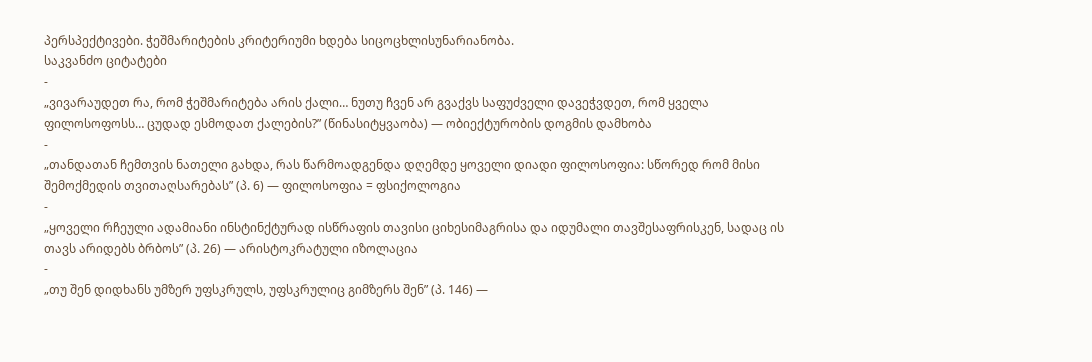პერსპექტივები. ჭეშმარიტების კრიტერიუმი ხდება სიცოცხლისუნარიანობა.
საკვანძო ციტატები
-
„ვივარაუდეთ რა, რომ ჭეშმარიტება არის ქალი… ნუთუ ჩვენ არ გვაქვს საფუძველი დავეჭვდეთ, რომ ყველა ფილოსოფოსს… ცუდად ესმოდათ ქალების?” (წინასიტყვაობა) — ობიექტურობის დოგმის დამხობა
-
„თანდათან ჩემთვის ნათელი გახდა, რას წარმოადგენდა დღემდე ყოველი დიადი ფილოსოფია: სწორედ რომ მისი შემოქმედის თვითაღსარებას” (პ. 6) — ფილოსოფია = ფსიქოლოგია
-
„ყოველი რჩეული ადამიანი ინსტინქტურად ისწრაფის თავისი ციხესიმაგრისა და იდუმალი თავშესაფრისკენ, სადაც ის თავს არიდებს ბრბოს” (პ. 26) — არისტოკრატული იზოლაცია
-
„თუ შენ დიდხანს უმზერ უფსკრულს, უფსკრულიც გიმზერს შენ” (პ. 146) —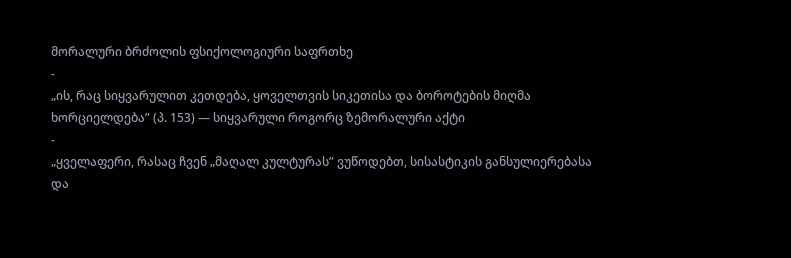მორალური ბრძოლის ფსიქოლოგიური საფრთხე
-
„ის, რაც სიყვარულით კეთდება, ყოველთვის სიკეთისა და ბოროტების მიღმა ხორციელდება” (პ. 153) — სიყვარული როგორც ზემორალური აქტი
-
„ყველაფერი, რასაც ჩვენ „მაღალ კულტურას” ვუწოდებთ, სისასტიკის განსულიერებასა და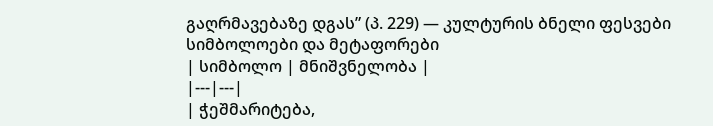გაღრმავებაზე დგას” (პ. 229) — კულტურის ბნელი ფესვები
სიმბოლოები და მეტაფორები
| სიმბოლო | მნიშვნელობა |
|---|---|
| ჭეშმარიტება,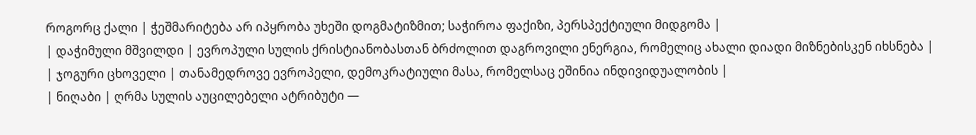როგორც ქალი | ჭეშმარიტება არ იპყრობა უხეში დოგმატიზმით; საჭიროა ფაქიზი, პერსპექტიული მიდგომა |
| დაჭიმული მშვილდი | ევროპული სულის ქრისტიანობასთან ბრძოლით დაგროვილი ენერგია, რომელიც ახალი დიადი მიზნებისკენ იხსნება |
| ჯოგური ცხოველი | თანამედროვე ევროპელი, დემოკრატიული მასა, რომელსაც ეშინია ინდივიდუალობის |
| ნიღაბი | ღრმა სულის აუცილებელი ატრიბუტი —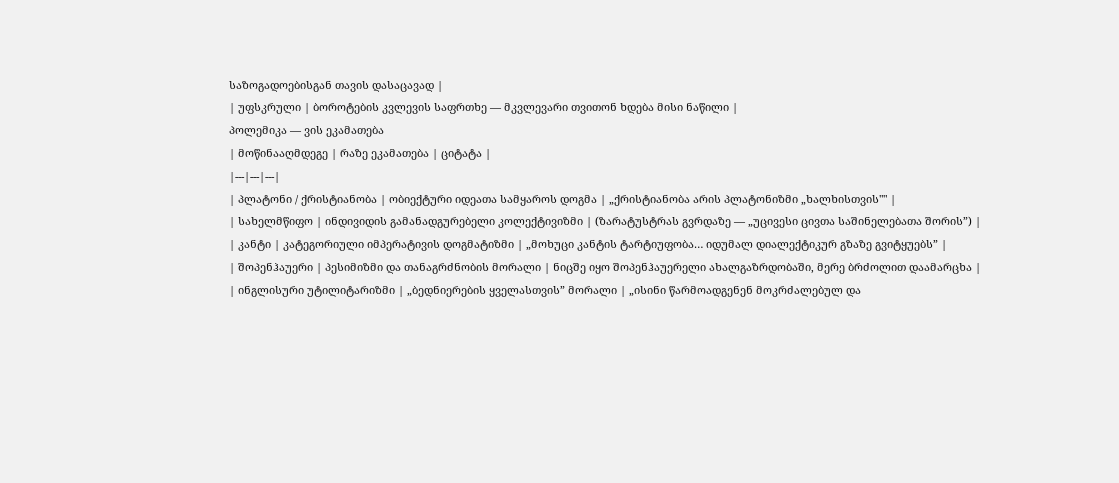საზოგადოებისგან თავის დასაცავად |
| უფსკრული | ბოროტების კვლევის საფრთხე — მკვლევარი თვითონ ხდება მისი ნაწილი |
პოლემიკა — ვის ეკამათება
| მოწინააღმდეგე | რაზე ეკამათება | ციტატა |
|---|---|---|
| პლატონი / ქრისტიანობა | ობიექტური იდეათა სამყაროს დოგმა | „ქრისტიანობა არის პლატონიზმი „ხალხისთვის"" |
| სახელმწიფო | ინდივიდის გამანადგურებელი კოლექტივიზმი | (ზარატუსტრას გვრდაზე — „უცივესი ცივთა საშინელებათა შორის”) |
| კანტი | კატეგორიული იმპერატივის დოგმატიზმი | „მოხუცი კანტის ტარტიუფობა… იდუმალ დიალექტიკურ გზაზე გვიტყუებს” |
| შოპენჰაუერი | პესიმიზმი და თანაგრძნობის მორალი | ნიცშე იყო შოპენჰაუერელი ახალგაზრდობაში, მერე ბრძოლით დაამარცხა |
| ინგლისური უტილიტარიზმი | „ბედნიერების ყველასთვის” მორალი | „ისინი წარმოადგენენ მოკრძალებულ და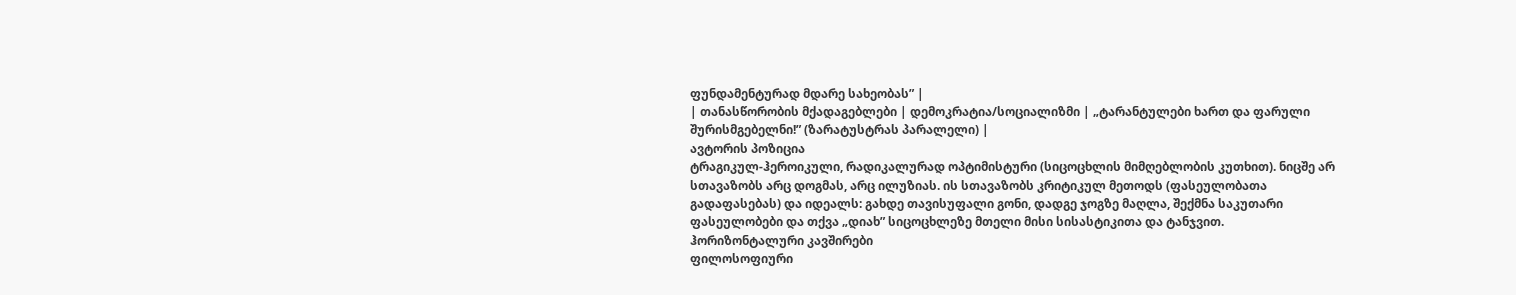ფუნდამენტურად მდარე სახეობას” |
| თანასწორობის მქადაგებლები | დემოკრატია/სოციალიზმი | „ტარანტულები ხართ და ფარული შურისმგებელნი!” (ზარატუსტრას პარალელი) |
ავტორის პოზიცია
ტრაგიკულ-ჰეროიკული, რადიკალურად ოპტიმისტური (სიცოცხლის მიმღებლობის კუთხით). ნიცშე არ სთავაზობს არც დოგმას, არც ილუზიას. ის სთავაზობს კრიტიკულ მეთოდს (ფასეულობათა გადაფასებას) და იდეალს: გახდე თავისუფალი გონი, დადგე ჯოგზე მაღლა, შექმნა საკუთარი ფასეულობები და თქვა „დიახ” სიცოცხლეზე მთელი მისი სისასტიკითა და ტანჯვით.
ჰორიზონტალური კავშირები
ფილოსოფიური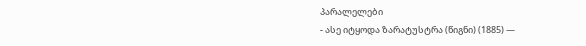პარალელები
- ასე იტყოდა ზარატუსტრა (წიგნი) (1885) —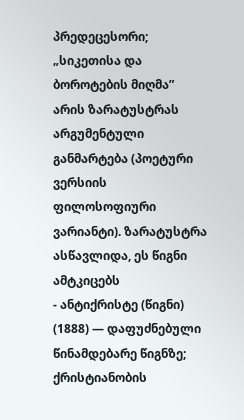პრედეცესორი; „სიკეთისა და ბოროტების მიღმა” არის ზარატუსტრას არგუმენტული განმარტება (პოეტური ვერსიის ფილოსოფიური ვარიანტი). ზარატუსტრა ასწავლიდა, ეს წიგნი ამტკიცებს
- ანტიქრისტე (წიგნი) (1888) — დაფუძნებული წინამდებარე წიგნზე; ქრისტიანობის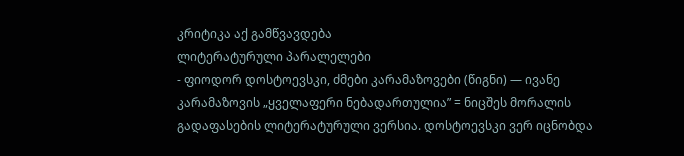კრიტიკა აქ გამწვავდება
ლიტერატურული პარალელები
- ფიოდორ დოსტოევსკი, ძმები კარამაზოვები (წიგნი) — ივანე კარამაზოვის „ყველაფერი ნებადართულია” = ნიცშეს მორალის გადაფასების ლიტერატურული ვერსია. დოსტოევსკი ვერ იცნობდა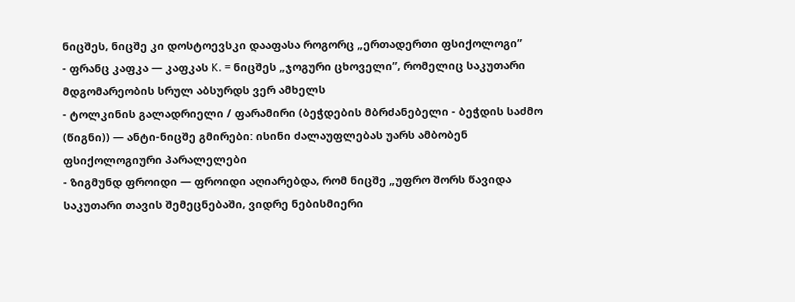ნიცშეს, ნიცშე კი დოსტოევსკი დააფასა როგორც „ერთადერთი ფსიქოლოგი”
- ფრანც კაფკა — კაფკას K. = ნიცშეს „ჯოგური ცხოველი”, რომელიც საკუთარი მდგომარეობის სრულ აბსურდს ვერ ამხელს
- ტოლკინის გალადრიელი / ფარამირი (ბეჭდების მბრძანებელი - ბეჭდის საძმო (წიგნი)) — ანტი-ნიცშე გმირები: ისინი ძალაუფლებას უარს ამბობენ
ფსიქოლოგიური პარალელები
- ზიგმუნდ ფროიდი — ფროიდი აღიარებდა, რომ ნიცშე „უფრო შორს წავიდა საკუთარი თავის შემეცნებაში, ვიდრე ნებისმიერი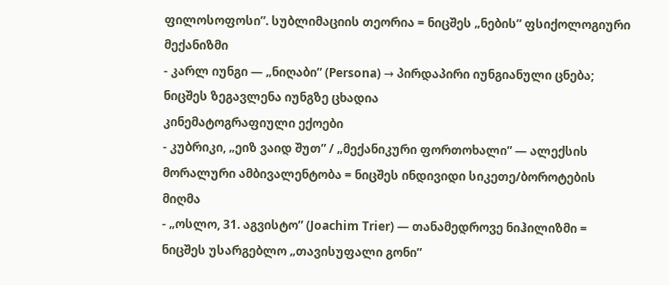ფილოსოფოსი”. სუბლიმაციის თეორია = ნიცშეს „ნების” ფსიქოლოგიური მექანიზმი
- კარლ იუნგი — „ნიღაბი” (Persona) → პირდაპირი იუნგიანული ცნება; ნიცშეს ზეგავლენა იუნგზე ცხადია
კინემატოგრაფიული ექოები
- კუბრიკი, „ეიზ ვაიდ შუთ” / „მექანიკური ფორთოხალი” — ალექსის მორალური ამბივალენტობა = ნიცშეს ინდივიდი სიკეთე/ბოროტების მიღმა
- „ოსლო, 31. აგვისტო” (Joachim Trier) — თანამედროვე ნიჰილიზმი = ნიცშეს უსარგებლო „თავისუფალი გონი”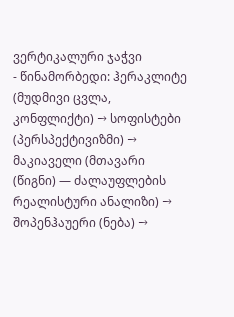ვერტიკალური ჯაჭვი
- წინამორბედი: ჰერაკლიტე (მუდმივი ცვლა, კონფლიქტი) → სოფისტები (პერსპექტივიზმი) → მაკიაველი (მთავარი (წიგნი) — ძალაუფლების რეალისტური ანალიზი) → შოპენჰაუერი (ნება) →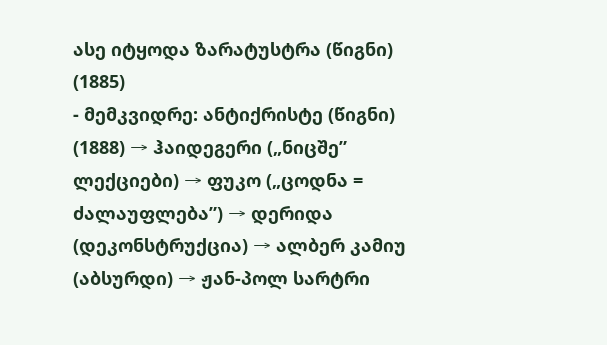ასე იტყოდა ზარატუსტრა (წიგნი) (1885)
- მემკვიდრე: ანტიქრისტე (წიგნი) (1888) → ჰაიდეგერი („ნიცშე” ლექციები) → ფუკო („ცოდნა = ძალაუფლება”) → დერიდა (დეკონსტრუქცია) → ალბერ კამიუ (აბსურდი) → ჟან-პოლ სარტრი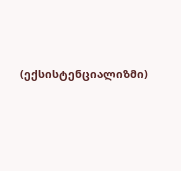(ექსისტენციალიზმი)